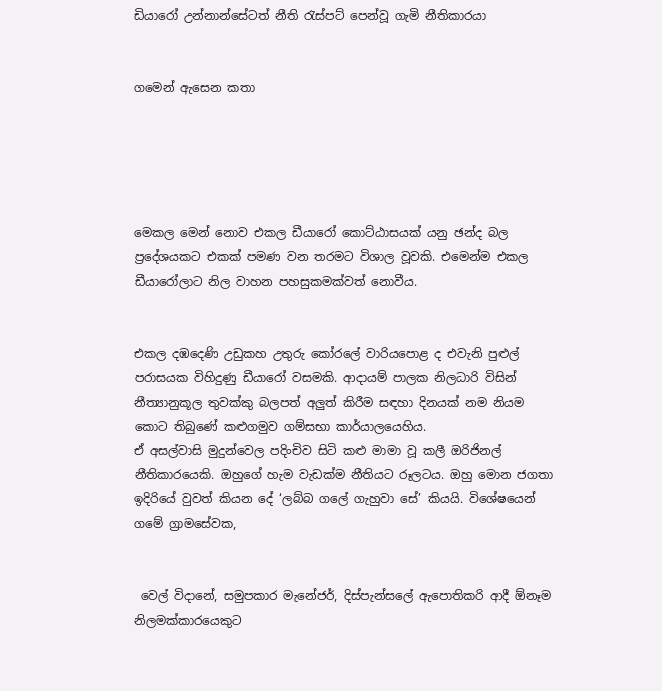ඩියාරෝ උන්නාන්සේටත් නීති රැස්පට් පෙන්වූ ගැමි නීතිකාරයා


ගමෙන් ඇසෙන කතා





මෙකල මෙන් නොව එකල ඩීයාරෝ කොට්ඨාසයක් යනු ඡන්ද බල ප්‍රදේශයකට එකක් පමණ වන තරමට විශාල වූවකි. එමෙන්ම එකල ඩීයාරෝලාට නිල වාහන පහසුකමක්වත් නොවීය.


එකල දඹදෙණි උඩුකහ උතුරු කෝරලේ වාරියපොළ ද එවැනි පුළුල් පරාසයක විහිදුණු ඩීයාරෝ වසමකි. ආදායම් පාලක නිලධාරි විසින් නීත්‍යානුකූල තුවක්කු බලපත් අලුත් කිරීම සඳහා දිනයක් නම නියම කොට තිබුණේ කළුගමුව ගම්සභා කාර්යාලයෙහිය.
ඒ අසල්වාසි මුදුන්වෙල පදිංචිව සිටි කළු මාමා වූ කලී ඔරිජිනල් නීතිකාරයෙකි. ඔහුගේ හැම වැඩක්ම නීතියට රූලටය. ඔහු මොන ජගතා ඉදිරියේ වුවත් කියන දේ ‘ලබ්බ ගලේ ගැහුවා සේ’ කියයි. විශේෂයෙන් ගමේ ග්‍රාමසේවක,


 වෙල් විදානේ, සමුපකාර මැනේජර්, දිස්පැන්සලේ ඇපොතිකරි ආදී ඕනෑම නිලමක්කාරයෙකුට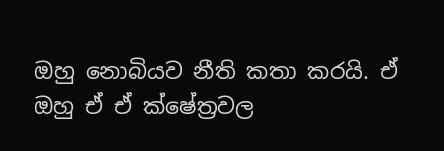ඔහු නොබියව නීති කතා කරයි. ඒ ඔහු ඒ ඒ ක්ෂේත්‍රවල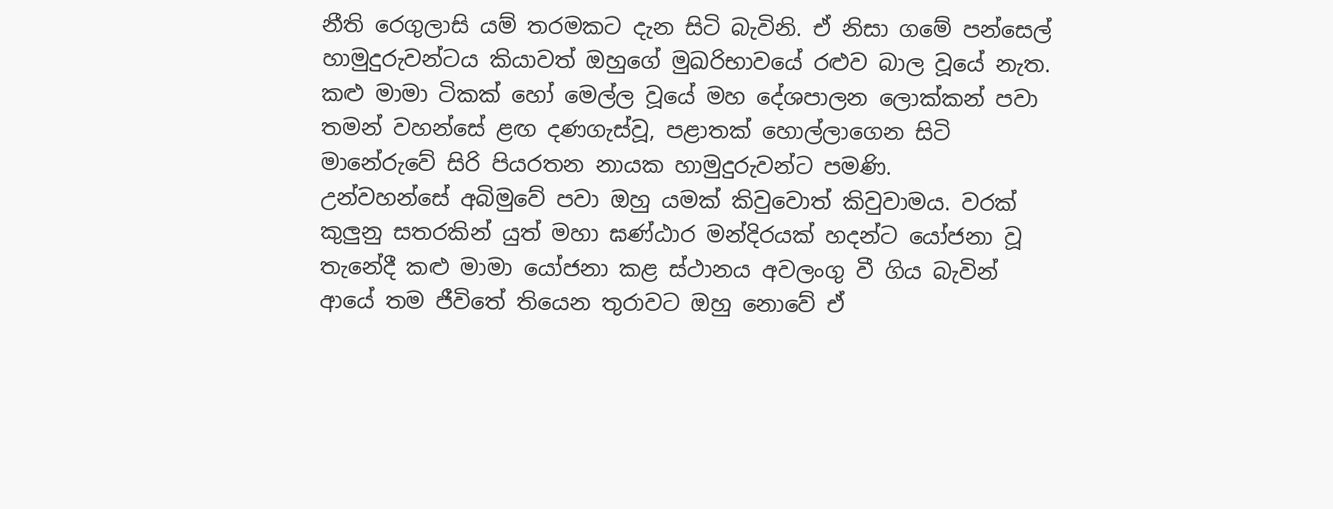නීති රෙගුලාසි යම් තරමකට දැන සිටි බැවිනි. ඒ නිසා ගමේ පන්සෙල් හාමුදුරුවන්ටය කියාවත් ඔහුගේ මුඛරිභාවයේ රළුව බාල වූයේ නැත. කළු මාමා ටිකක් හෝ මෙල්ල වූයේ මහ දේශපාලන ලොක්කන් පවා තමන් වහන්සේ ළඟ දණගැස්වූ, පළාතක් හොල්ලාගෙන සිටි මානේරුවේ සිරි පියරතන නායක හාමුදුරුවන්ට පමණි.
උන්වහන්සේ අබිමුවේ පවා ඔහු යමක් කිවුවොත් කිවුවාමය. වරක් කුලුනු සතරකින් යුත් මහා ඝණ්ඨාර මන්දිරයක් හදන්ට යෝජනා වූ තැනේදී කළු මාමා යෝජනා කළ ස්ථානය අවලංගු වී ගිය බැවින් ආයේ තම ජීවිතේ තියෙන තුරාවට ඔහු නොවේ ඒ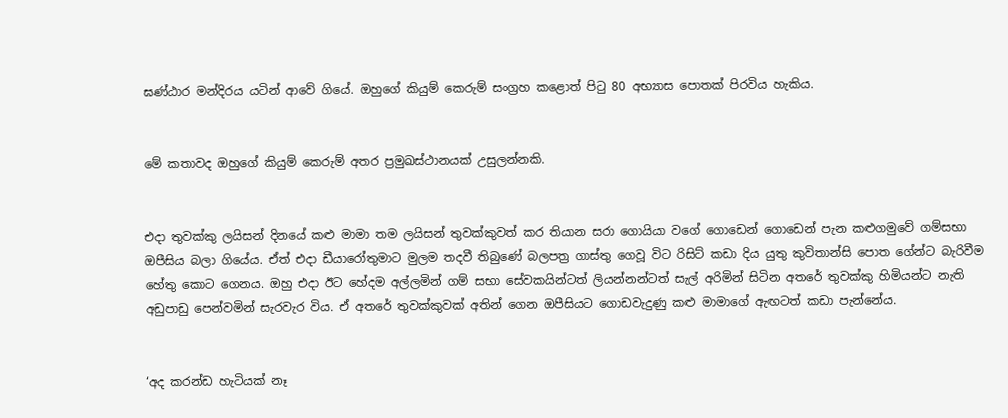ඝණ්ඨාර මන්දිරය යටින් ආවේ ගියේ. ඔහුගේ කියුම් කෙරුම් සංග්‍රහ කළොත් පිටු 80 අභ්‍යාස පොතක් පිරවිය හැකිය.


මේ කතාවද ඔහුගේ කියුම් කෙරුම් අතර ප්‍රමුඛස්ථානයක් උසුලන්නකි.


එදා තුවක්කු ලයිසන් දිනයේ කළු මාමා තම ලයිසන් තුවක්කුවත් කර තියාන සරා ගොයියා වගේ ගොඩෙන් ගොඩෙන් පැන කළුගමුවේ ගම්සභා ඔපීසිය බලා ගියේය. ඒත් එදා ඩීයාරෝතුමාට මුලම තදවී තිබුණේ බලපත්‍ර ගාස්තු ගෙවූ විට රිසිට් කඩා දිය යුතු කුවිතාන්සි පොත ගේන්ට බැරිවීම හේතු කොට ගෙනය. ඔහු එදා ඊට හේදම අල්ලමින් ගම් සභා සේවකයින්ටත් ලියන්නන්ටත් සැල් අරිමින් සිටින අතරේ තුවක්කු හිමියන්ට නැති අඩුපාඩු පෙන්වමින් සැරවැර විය. ඒ අතරේ තුවක්කුවක් අතින් ගෙන ඔපීසියට ගොඩවැදුණු කළු මාමාගේ ඇඟටත් කඩා පැන්නේය.


‘අද කරන්ඩ හැටියක් නෑ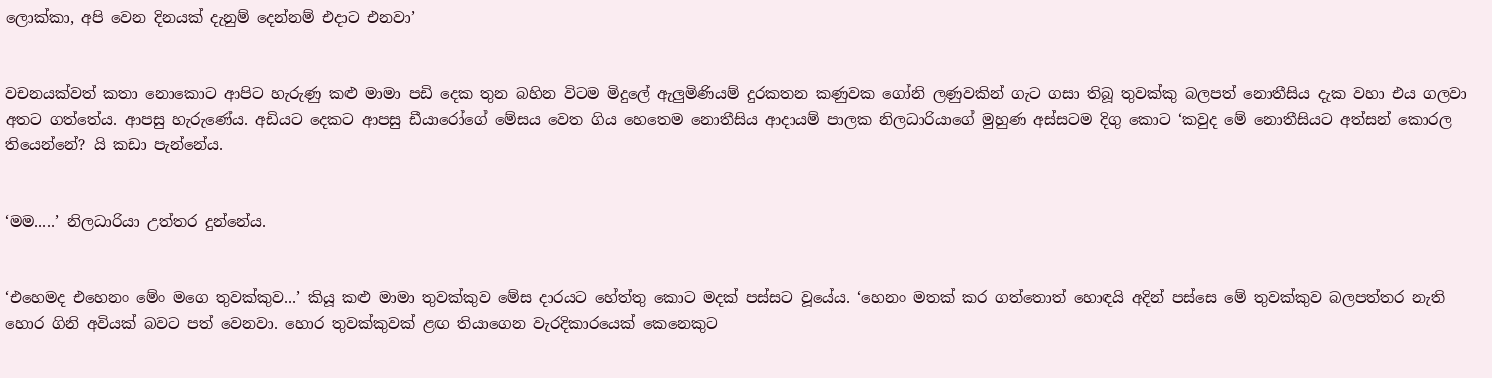ලොක්කා, අපි වෙන දිනයක් දැනුම් දෙන්නම් එදාට එනවා’


වචනයක්වත් කතා නොකොට ආපිට හැරුණු කළු මාමා පඩි දෙක තුන බහින විටම මිදුලේ ඇලුමිණියම් දුරකතන කණුවක ගෝනි ලණුවකින් ගැට ගසා තිබූ තුවක්කු බලපත් නොතීසිය දැක වහා එය ගලවා අතට ගත්තේය. ආපසු හැරුණේය. අඩියට දෙකට ආපසු ඩීයාරෝගේ මේසය වෙත ගිය හෙතෙම නොතීසිය ආදායම් පාලක නිලධාරියාගේ මුහුණ අස්සටම දිගු කොට ‘කවුද මේ නොතීසියට අත්සන් කොරල තියෙන්නේ? යි කඩා පැන්නේය.


‘මම.....’ නිලධාරියා උත්තර දුන්නේය.


‘එහෙමද එහෙනං මේං මගෙ තුවක්කුව...’ කියූ කළු මාමා තුවක්කුව මේස දාරයට හේත්තු කොට මදක් පස්සට වූයේය. ‘හෙනං මතක් කර ගත්තොත් හොඳයි අදින් පස්සෙ මේ තුවක්කුව බලපත්තර නැති හොර ගිනි අවියක් බවට පත් වෙනවා. හොර තුවක්කුවක් ළඟ තියාගෙන වැරදිකාරයෙක් කෙනෙකුට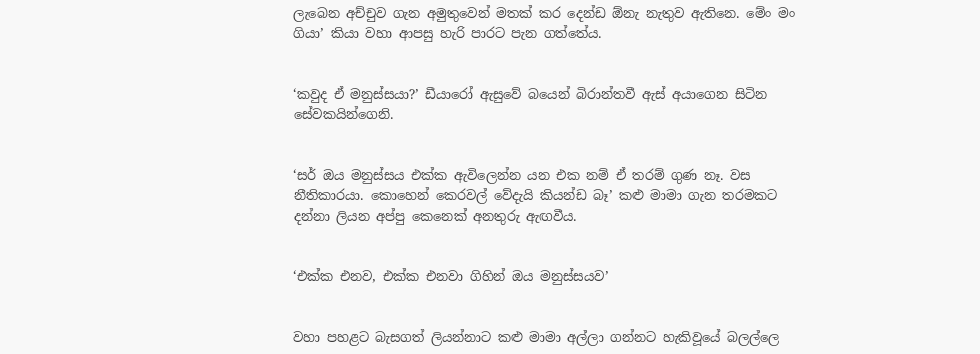ලැබෙන අච්චුව ගැන අමුතුවෙන් මතක් කර දෙන්ඩ ඕනැ නැතුව ඇතිනෙ. මේං මං ගියා’ කියා වහා ආපසු හැරි පාරට පැන ගත්තේය.


‘කවුද ඒ මනුස්සයා?’ ඩීයාරෝ ඇසුවේ බයෙන් බිරාන්තවී ඇස් අයාගෙන සිටින සේවකයින්ගෙනි.


‘සර් ඔය මනුස්සය එක්ක ඇවිලෙන්න යන එක නම් ඒ තරම් ගුණ නෑ. වස නීතිකාරයා. කොහෙන් කෙරවල් වේදැයි කියන්ඩ බෑ’ කළු මාමා ගැන තරමකට දන්නා ලියන අප්පු කෙනෙක් අනතුරු ඇඟවීය.


‘එක්ක එනව, එක්ක එනවා ගිහින් ඔය මනුස්සයව’


වහා පහළට බැසගත් ලියන්නාට කළු මාමා අල්ලා ගන්නට හැකිවූයේ බලල්ලෙ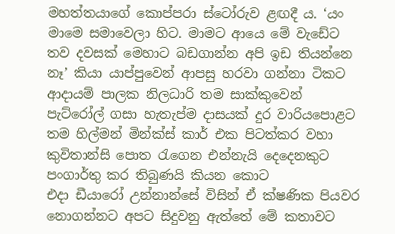මහත්තයාගේ කොප්පරා ස්ටෝරුව ළඟදී ය. ‘යං මාමෙ සමාවෙලා හිට. මාමට ආයෙ මේ වැඩේට තව දවසක් මෙහාට බඩගාන්න අපි ඉඩ තියන්නෙ නෑ’ කියා යාප්පුවෙන් ආපසු හරවා ගන්නා ටිකට ආදායම් පාලක නිලධාරි තම සාක්කුවෙන් පැට්රෝල් ගසා හැතැප්ම දාසයක් දුර වාරියපොළට තම හිල්මන් මින්ක්ස් කාර් එක පිටත්කර වහා කුවිතාන්සි පොත රැගෙන එන්නැයි දෙදෙනකුට පංගාර්තු කර තිබුණයි කියන කොට
එදා ඩීයාරෝ උන්නාන්සේ විසින් ඒ ක්ෂණික පියවර නොගන්නට අපට සිදුවනු ඇත්තේ මේ කතාවට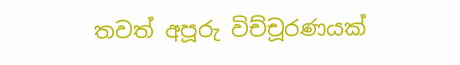තවත් අපූරු විච්චූරණයක්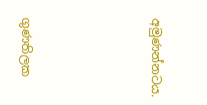අමුණන්නටය.





ගුණතිලක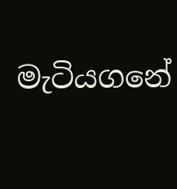මැටියගනේ